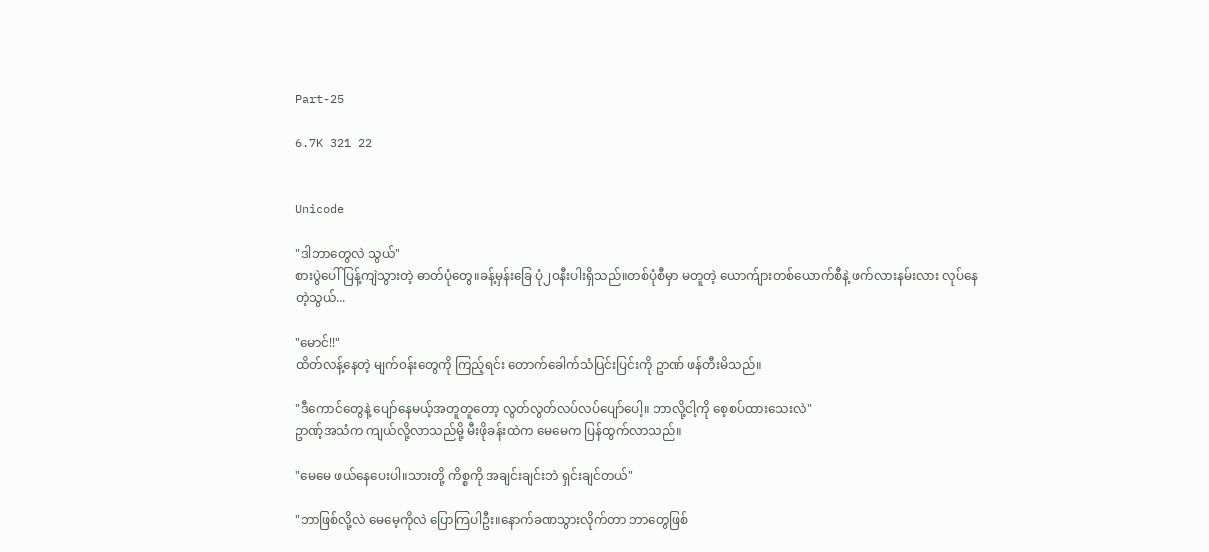Part-25

6.7K 321 22


Unicode

"ဒါဘာတွေလဲ သွယ်"
စားပွဲပေါ် ပြန့်ကျဲသွားတဲ့ ဓာတ်ပုံတွေ။ခန့်မှန်းခြေ ပုံ၂၀နီးပါးရှိသည်။တစ်ပုံစီမှာ မတူတဲ့ ယောက်ျားတစ်ယောက်စီနဲ့ ဖက်လားနမ်းလား လုပ်နေတဲ့သွယ်...

"မောင်!!"
ထိတ်လန့်နေတဲ့ မျက်၀န်းတွေကို ကြည့်ရင်း တောက်ခေါက်သံပြင်းပြင်းကို ဥာဏ် ဖန်တီးမိသည်။

"ဒီကောင်တွေနဲ့ ပျော်နေမယ့်အတူတူတော့ လွတ်လွတ်လပ်လပ်ပျော်ပေါ့။ ဘာလို့ငါ့ကို စေ့စပ်ထားသေးလဲ"
ဥာဏ့်အသံက ကျယ်လို့လာသည်မို့ မီးဖိုခန်းထဲက မေမေက ပြန်ထွက်လာသည်။

"မေမေ ဖယ်နေပေးပါ။သားတို့ ကိစ္စကို အချင်းချင်းဘဲ ရှင်းချင်တယ်"

"ဘာဖြစ်လို့လဲ မေမေ့ကိုလဲ ပြောကြပါဦး။နောက်ခဏသွားလိုက်တာ ဘာတွေဖြစ်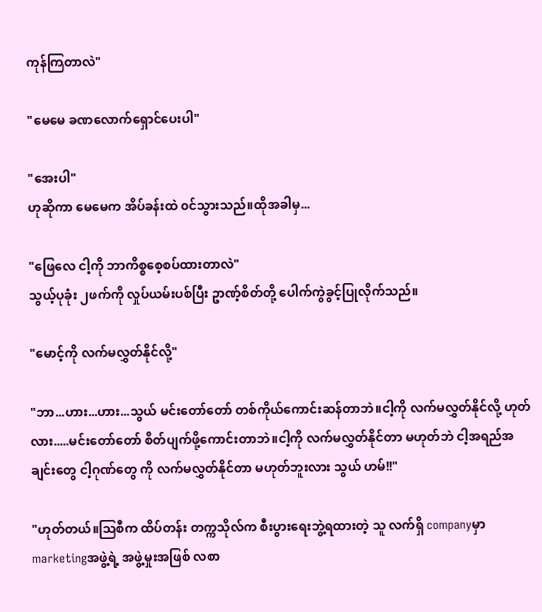ကုန်ကြတာလဲ"

"မေမေ ခဏလောက်ရှောင်ပေးပါ"

"အေးပါ"
ဟုဆိုကာ မေမေက အိပ်ခန်းထဲ ၀င်သွားသည်။ထိုအခါမှ...

"ဖြေလေ ငါ့ကို ဘာကိစ္စစေ့စပ်ထားတာလဲ"
သွယ့်ပုခုံး ၂ဖက်ကို လှုပ်ယမ်းပစ်ပြီး ဥာဏ့်စိတ်တို့ ပေါက်ကွဲခွင့်ပြုလိုက်သည်။

"မောင့်ကို လက်မလွှတ်နိုင်လို့"

"ဘာ...ဟား...ဟား...သွယ် မင်းတော်တော် တစ်ကိုယ်ကောင်းဆန်တာဘဲ။ငါ့ကို လက်မလွှတ်နိုင်လို့ ဟုတ်လား.....မင်းတော်တော် စိတ်ပျက်ဖို့ကောင်းတာဘဲ။ငါ့ကို လက်မလွှတ်နိုင်တာ မဟုတ်ဘဲ ငါ့အရည်အချင်းတွေ ငါ့ဂုဏ်တွေ ကို လက်မလွှတ်နိုင်တာ မဟုတ်ဘူးလား သွယ် ဟမ်!!"

"ဟုတ်တယ်။သြစီက ထိပ်တန်း တက္ကသိုလ်က စီးပွားရေးဘွဲ့ရထားတဲ့ သူ လက်ရှိ companyမှာ marketingအဖွဲ့ရဲ့ အဖွဲ့မှုးအဖြစ် လစာ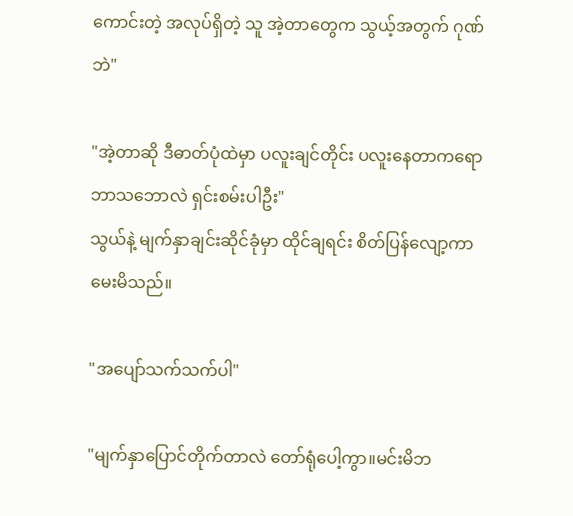ကောင်းတဲ့ အလုပ်ရှိတဲ့ သူ အဲ့တာတွေက သွယ့်အတွက် ဂုဏ်ဘဲ"

"အဲ့တာဆို ဒီဓာတ်ပုံထဲမှာ ပလူးချင်တိုင်း ပလူးနေတာကရော ဘာသဘောလဲ ရှင်းစမ်းပါဦး"
သွယ်နဲ့ မျက်နှာချင်းဆိုင်ခုံမှာ ထိုင်ချရင်း စိတ်ပြန်လျော့ကာ မေးမိသည်။

"အပျော်သက်သက်ပါ"

"မျက်နှာပြောင်တိုက်တာလဲ တော်ရုံပေါ့ကွာ။မင်းမိဘ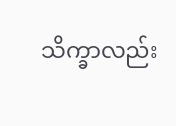သိက္ခာလည်း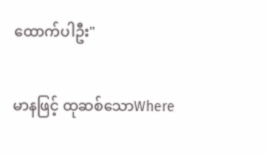ထောက်ပါဦး"

မာနဖြင့် ထုဆစ်သောWhere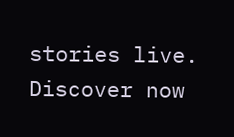stories live. Discover now